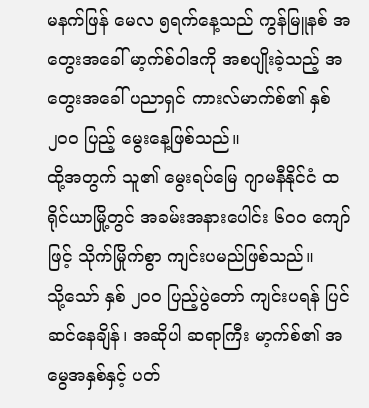မနက်ဖြန် မေလ ၅ရက်နေ့သည် ကွန်မြူနစ် အတွေးအခေါ် မာ့က်စ်ဝါဒကို အစပျိုးခဲ့သည့် အတွေးအခေါ် ပညာရှင် ကားလ်မာက်စ်၏ နှစ် ၂၀၀ ပြည့် မွေးနေ့ဖြစ်သည်။
ထို့အတွက် သူ၏ မွေးရပ်မြေ ဂျာမနီနိုင်ငံ ထရိုင်ယာမြို့တွင် အခမ်းအနားပေါင်း ၆၀၀ ကျော်ဖြင့် သိုက်မြိုက်စွာ ကျင်းပမည်ဖြစ်သည်။
သို့သော် နှစ် ၂၀၀ ပြည့်ပွဲတော် ကျင်းပရန် ပြင်ဆင်နေချိန်၊ အဆိုပါ ဆရာကြီး မာ့က်စ်၏ အမွေအနှစ်နှင့် ပတ်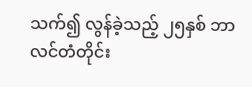သက်၍ လွန်ခဲ့သည့် ၂၅နှစ် ဘာလင်တံတိုင်း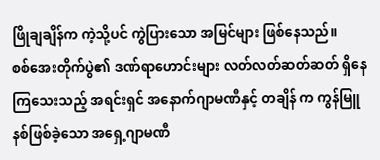ဖြိုချချိန်က ကဲ့သို့ပင် ကွဲပြားသော အမြင်များ ဖြစ်နေသည်။
စစ်အေးတိုက်ပွဲ၏ ဒဏ်ရာဟောင်းများ လတ်လတ်ဆတ်ဆတ် ရှိနေကြသေးသည့် အရင်းရှင် အနောက်ဂျာမဏီနှင့် တချိန် က ကွန်မြူနစ်ဖြစ်ခဲ့သော အရှေ့ဂျာမဏီ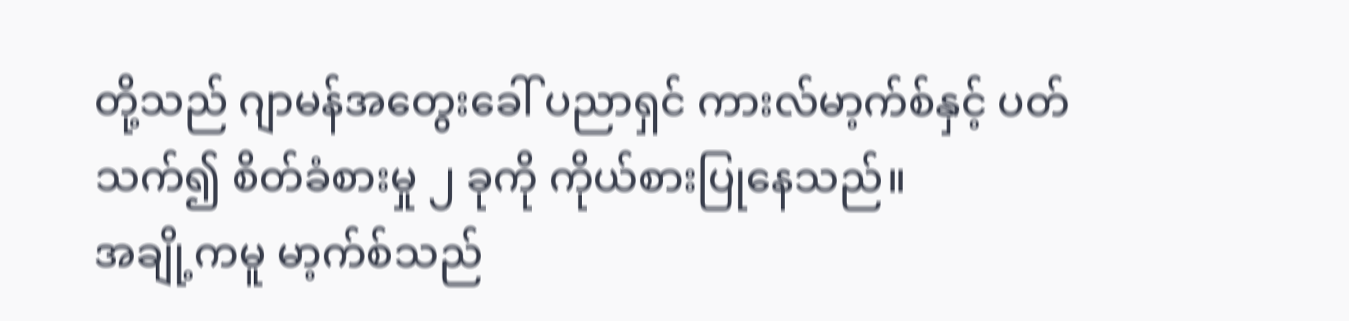တို့သည် ဂျာမန်အတွေးခေါ် ပညာရှင် ကားလ်မာ့က်စ်နှင့် ပတ်သက်၍ စိတ်ခံစားမှု ၂ ခုကို ကိုယ်စားပြုနေသည်။
အချို့ကမူ မာ့က်စ်သည်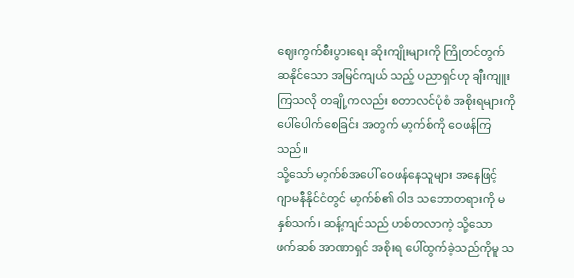ဈေးကွက်စီးပွားရေး ဆိုးကျိုးများကို ကြိုတင်တွက်ဆနိုင်သော အမြင်ကျယ် သည့် ပညာရှင်ဟု ချီးကျူးကြသလို တချို့ကလည်း စတာလင်ပုံစံ အစိုးရများကို ပေါ်ပေါက်စေခြင်း အတွက် မာ့က်စ်ကို ဝေဖန်ကြသည်။
သို့သော် မာ့က်စ်အပေါ် ဝေဖန်နေသူများ အနေဖြင့် ဂျာမနီနိုင်ငံတွင် မာ့က်စ်၏ ဝါဒ သဘောတရားကို မနှစ်သက်၊ ဆန့်ကျင်သည် ဟစ်တလာကဲ့ သို့သော ဖက်ဆစ် အာဏာရှင် အစိုးရ ပေါ်ထွက်ခဲ့သည်ကိုမူ သ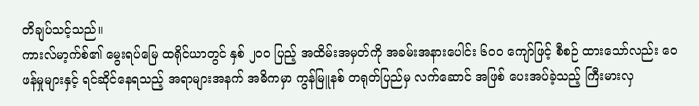တိချပ်သင့်သည်။
ကားလ်မာ့က်စ်၏ မွေးရပ်မြေ ထရိုင်ယာတွင် နှစ် ၂၀၀ ပြည့် အထိမ်းအမှတ်ကို အခမ်းအနားပေါင်း ၆၀၀ ကျော်ဖြင့် စီစဉ် ထားသော်လည်း ဝေဖန်မှုများနှင့် ရင်ဆိုင်နေရသည့် အရာများအနက် အဓိကမှာ ကွန်မြူနစ် တရုတ်ပြည်မှ လက်ဆောင် အဖြစ် ပေးအပ်ခဲ့သည့် ကြီးမားလှ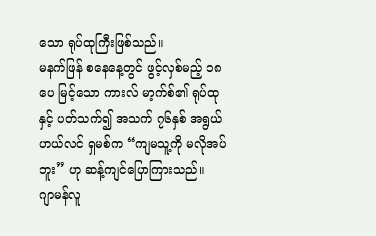သော ရုပ်ထုကြီးဖြစ်သည်။
မနက်ဖြန် စနေနေ့တွင် ဖွင့်လှစ်မည့် ၁၈ပေ မြင့်သော ကားလ် မာ့က်စ်၏ ရုပ်ထုနှင့် ပတ်သက်၍ အသက် ၇၆နှစ် အရွယ် ဟယ်လင် ရှမစ်က “ကျမသူ့ကို မလိုအပ်ဘူး” ဟု ဆန့်ကျင်ပြောကြားသည်။
ဂျာမန်လူ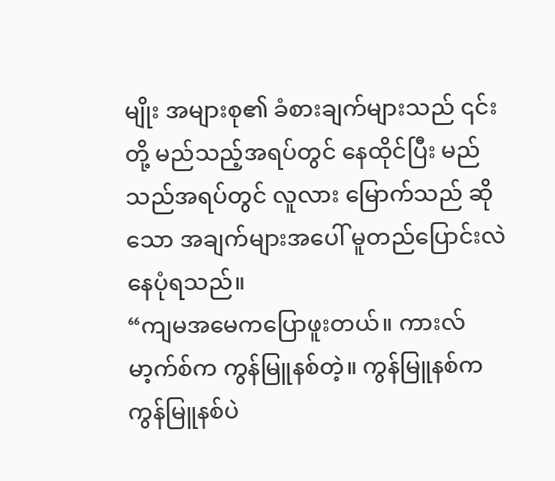မျိုး အများစု၏ ခံစားချက်များသည် ၎င်းတို့ မည်သည့်အရပ်တွင် နေထိုင်ပြီး မည်သည်အရပ်တွင် လူလား မြောက်သည် ဆိုသော အချက်များအပေါ် မူတည်ပြောင်းလဲနေပုံရသည်။
“ကျမအမေကပြောဖူးတယ်။ ကားလ်မာ့က်စ်က ကွန်မြူနစ်တဲ့။ ကွန်မြူနစ်က ကွန်မြူနစ်ပဲ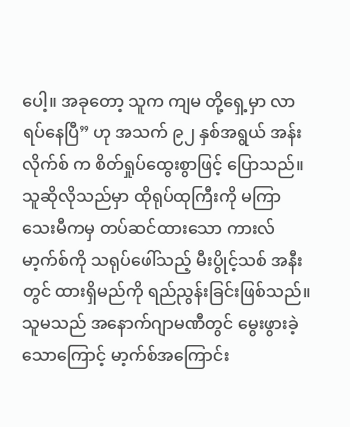ပေါ့။ အခုတော့ သူက ကျမ တို့ရှေ့မှာ လာရပ်နေပြီ” ဟု အသက် ၉၂ နှစ်အရွယ် အန်းလိုက်စ် က စိတ်ရှုပ်ထွေးစွာဖြင့် ပြောသည်။
သူဆိုလိုသည်မှာ ထိုရုပ်ထုကြီးကို မကြာသေးမီကမှ တပ်ဆင်ထားသော ကားလ်မာ့က်စ်ကို သရုပ်ဖေါ်သည့် မီးပွိုင့်သစ် အနီးတွင် ထားရှိမည်ကို ရည်ညွန်းခြင်းဖြစ်သည်။
သူမသည် အနောက်ဂျာမဏီတွင် မွေးဖွားခဲ့သောကြောင့် မာ့က်စ်အကြောင်း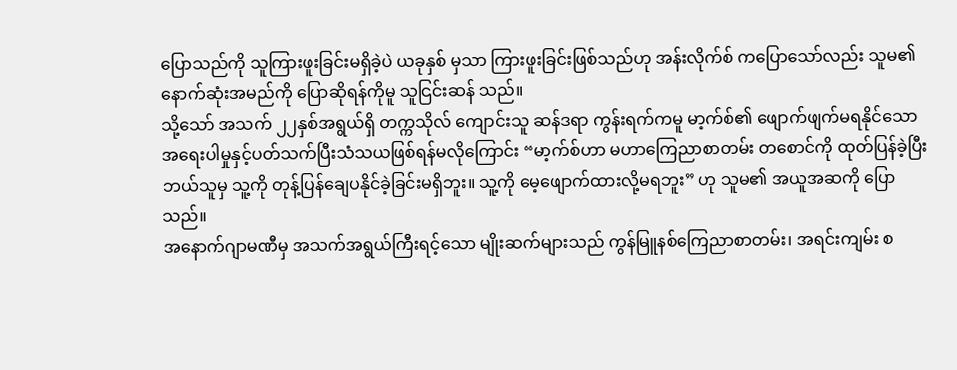ပြောသည်ကို သူကြားဖူးခြင်းမရှိခဲ့ပဲ ယခုနှစ် မှသာ ကြားဖူးခြင်းဖြစ်သည်ဟု အန်းလိုက်စ် ကပြောသော်လည်း သူမ၏ နောက်ဆုံးအမည်ကို ပြောဆိုရန်ကိုမူ သူငြင်းဆန် သည်။
သို့သော် အသက် ၂၂နှစ်အရွယ်ရှိ တက္ကသိုလ် ကျောင်းသူ ဆန်ဒရာ ကွန်းရက်ကမူ မာ့က်စ်၏ ဖျောက်ဖျက်မရနိုင်သော အရေးပါမှုနှင့်ပတ်သက်ပြီးသံသယဖြစ်ရန်မလိုကြောင်း “မာ့က်စ်ဟာ မဟာကြေညာစာတမ်း တစောင်ကို ထုတ်ပြန်ခဲ့ပြီး ဘယ်သူမှ သူ့ကို တုန့်ပြန်ချေပနိုင်ခဲ့ခြင်းမရှိဘူး။ သူ့ကို မေ့ဖျောက်ထားလို့မရဘူး” ဟု သူမ၏ အယူအဆကို ပြောသည်။
အနောက်ဂျာမဏီမှ အသက်အရွယ်ကြီးရင့်သော မျိုးဆက်များသည် ကွန်မြူနစ်ကြေညာစာတမ်း၊ အရင်းကျမ်း စ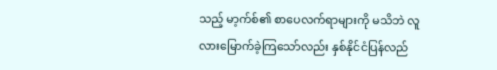သည့် မာ့က်စ်၏ စာပေလက်ရာများကို မသိဘဲ လူလားမြောက်ခဲ့ကြသော်လည်း နှစ်နိုင်ငံပြန်လည်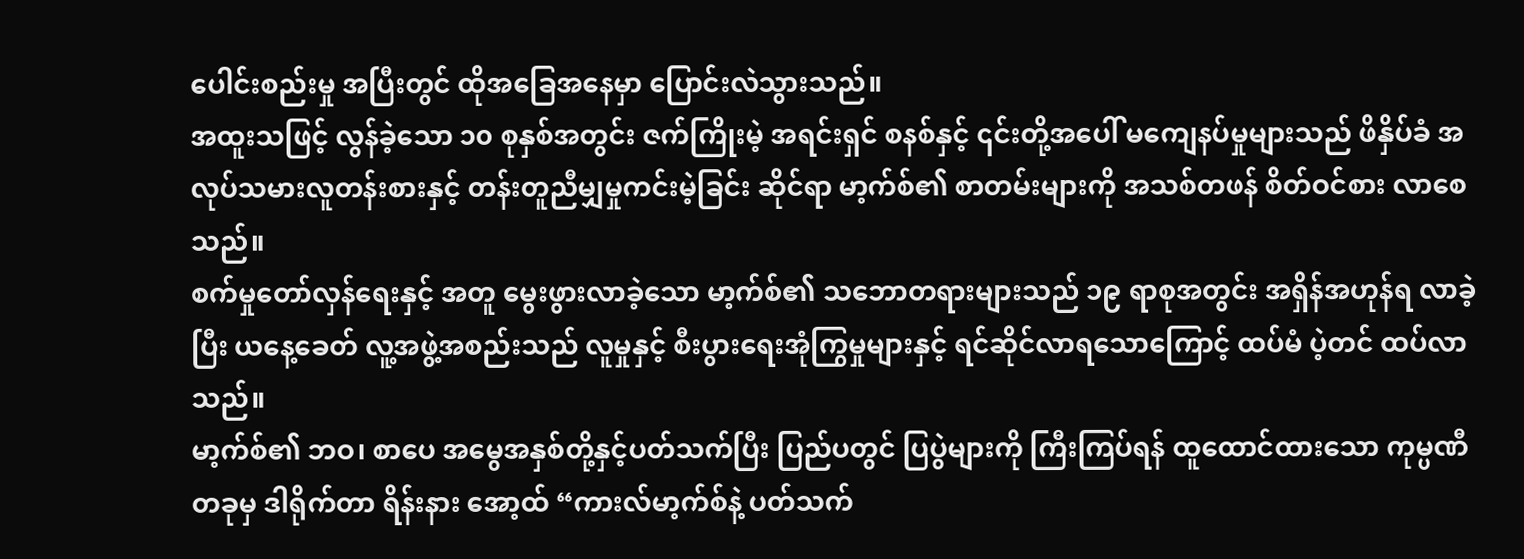ပေါင်းစည်းမှု အပြီးတွင် ထိုအခြေအနေမှာ ပြောင်းလဲသွားသည်။
အထူးသဖြင့် လွန်ခဲ့သော ၁၀ စုနှစ်အတွင်း ဇက်ကြိုးမဲ့ အရင်းရှင် စနစ်နှင့် ၎င်းတို့အပေါ် မကျေနပ်မှုများသည် ဖိနှိပ်ခံ အလုပ်သမားလူတန်းစားနှင့် တန်းတူညီမျှမှုကင်းမဲ့ခြင်း ဆိုင်ရာ မာ့က်စ်၏ စာတမ်းများကို အသစ်တဖန် စိတ်ဝင်စား လာစေသည်။
စက်မှုတော်လှန်ရေးနှင့် အတူ မွေးဖွားလာခဲ့သော မာ့က်စ်၏ သဘောတရားများသည် ၁၉ ရာစုအတွင်း အရှိန်အဟုန်ရ လာခဲ့ပြီး ယနေ့ခေတ် လူ့အဖွဲ့အစည်းသည် လူမှုနှင့် စီးပွားရေးအုံကြွမှုများနှင့် ရင်ဆိုင်လာရသောကြောင့် ထပ်မံ ပဲ့တင် ထပ်လာသည်။
မာ့က်စ်၏ ဘဝ၊ စာပေ အမွေအနှစ်တို့နှင့်ပတ်သက်ပြီး ပြည်ပတွင် ပြပွဲများကို ကြီးကြပ်ရန် ထူထောင်ထားသော ကုမ္ပဏီ တခုမှ ဒါရိုက်တာ ရိန်းနား အော့ထ် “ကားလ်မာ့က်စ်နဲ့ ပတ်သက်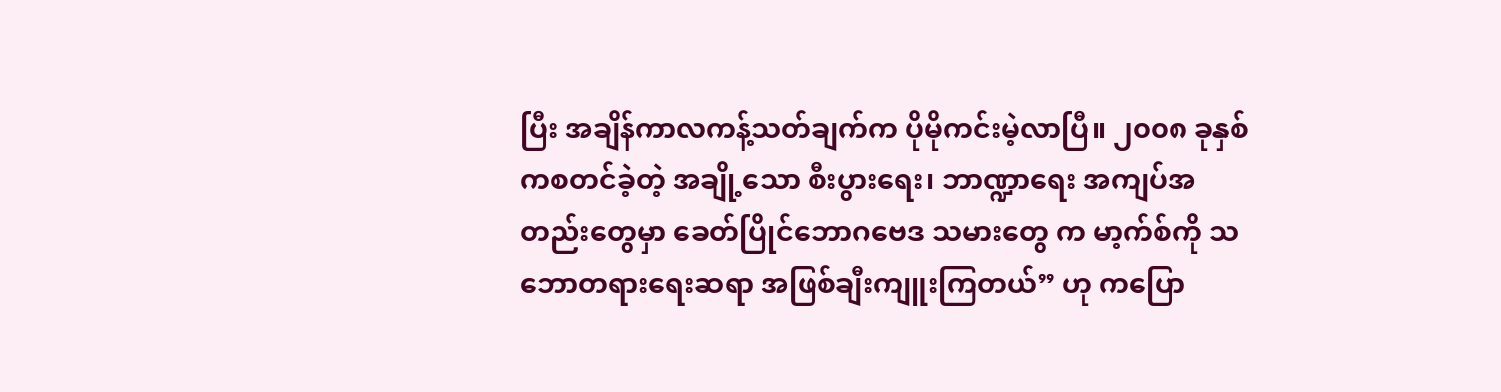ပြီး အချိန်ကာလကန့်သတ်ချက်က ပိုမိုကင်းမဲ့လာပြီ။ ၂၀၀၈ ခုနှစ်ကစတင်ခဲ့တဲ့ အချို့သော စီးပွားရေး၊ ဘာဏ္ဍာရေး အကျပ်အတည်းတွေမှာ ခေတ်ပြိုင်ဘောဂဗေဒ သမားတွေ က မာ့က်စ်ကို သဘောတရားရေးဆရာ အဖြစ်ချီးကျူးကြတယ်” ဟု ကပြော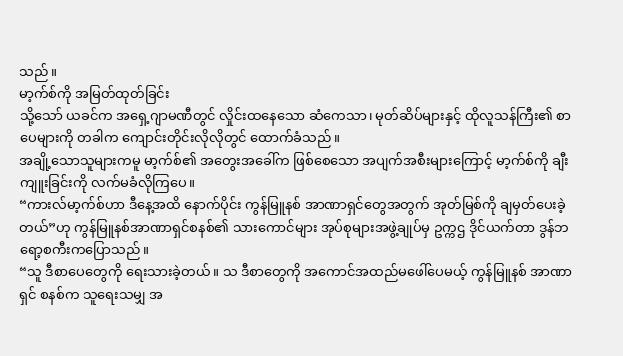သည်။
မာ့က်စ်ကို အမြတ်ထုတ်ခြင်း
သို့သော် ယခင်က အရှေ့ဂျာမဏီတွင် လှိုင်းထနေသော ဆံကေသာ၊ မုတ်ဆိပ်များနှင့် ထိုလူသန်ကြီး၏ စာပေများကို တခါက ကျောင်းတိုင်းလိုလိုတွင် ထောက်ခံသည်။
အချို့သောသူများကမူ မာ့က်စ်၏ အတွေးအခေါ်က ဖြစ်စေသော အပျက်အစီးများကြောင့် မာ့က်စ်ကို ချီးကျူးခြင်းကို လက်မခံလိုကြပေ။
“ကားလ်မာ့က်စ်ဟာ ဒီနေ့အထိ နောက်ပိုင်း ကွန်မြူနစ် အာဏာရှင်တွေအတွက် အုတ်မြစ်ကို ချမှတ်ပေးခဲ့တယ်”ဟု ကွန်မြူနစ်အာဏာရှင်စနစ်၏ သားကောင်များ အုပ်စုများအဖွဲ့ချုပ်မှ ဥက္ကဌ ဒိုင်ယက်တာ ဒွန်ဘရော့စကီးကပြောသည်။
“သူ ဒီစာပေတွေကို ရေးသားခဲ့တယ်။ သ ဒီစာတွေကို အကောင်အထည်မဖေါ်ပေမယ့် ကွန်မြူနစ် အာဏာရှင် စနစ်က သူရေးသမျှ အ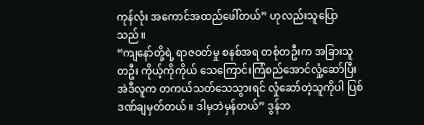ကုန်လုံး အကောင်အထည်ဖေါ်တယ်” ဟုလည်းသူပြောသည်။
“ကျနော်တို့ရဲ့ ရာဇဝတ်မှု စနစ်အရ တစုံတဦးက အခြားသူတဦး ကိုယ့်ကိုကိုယ် သေကြောင်းကြံစည်အောင်လှုံ့ဆော်ပြီး အဲဒီလူက တကယ်သတ်သေသွားရင် လှုံဆော်တဲ့သူကိုပါ ပြစ်ဒဏ်ချမှတ်တယ်။ ဒါမှဘဲမှန်တယ်” ဒွန်ဘ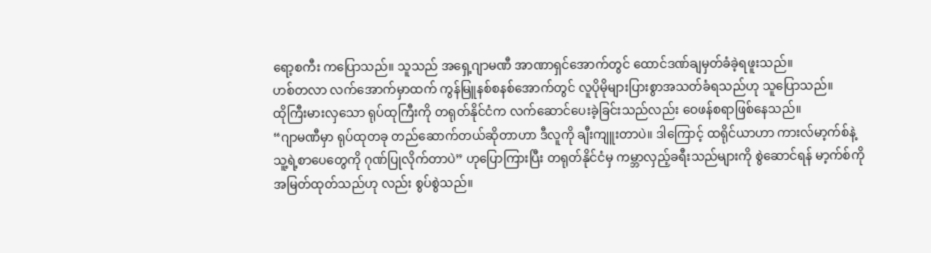ရော့စကီး ကပြောသည်။ သူသည် အရှေ့ဂျာမဏီ အာဏာရှင်အောက်တွင် ထောင်ဒဏ်ချမှတ်ခံခဲ့ရဖူးသည်။
ဟစ်တလာ လက်အောက်မှာထက် ကွန်မြူနစ်စနစ်အောက်တွင် လူပိုမိုများပြားစွာအသတ်ခံရသည်ဟု သူပြောသည်။
ထိုကြီးမားလှသော ရုပ်ထုကြီးကို တရုတ်နိုင်ငံက လက်ဆောင်ပေးခဲ့ခြင်းသည်လည်း ဝေဖန်စရာဖြစ်နေသည်။
“ဂျာမဏီမှာ ရုပ်ထုတခု တည်ဆောက်တယ်ဆိုတာဟာ ဒီလူကို ချီးကျူးတာပဲ။ ဒါကြောင့် ထရိုင်ယာဟာ ကားလ်မာ့က်စ်နဲ့ သူ့ရဲ့စာပေတွေကို ဂုဏ်ပြုလိုက်တာပဲ” ဟုပြောကြားပြီး တရုတ်နိုင်ငံမှ ကမ္ဘာလှည့်ခရီးသည်များကို စွဲဆောင်ရန် မာ့က်စ်ကို အမြတ်ထုတ်သည်ဟု လည်း စွပ်စွဲသည်။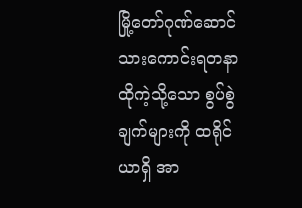မြို့တော်ဂုဏ်ဆောင် သားကောင်းရတနာ
ထိုကဲ့သို့သော စွပ်စွဲချက်များကို ထရိုင်ယာရှိ အာ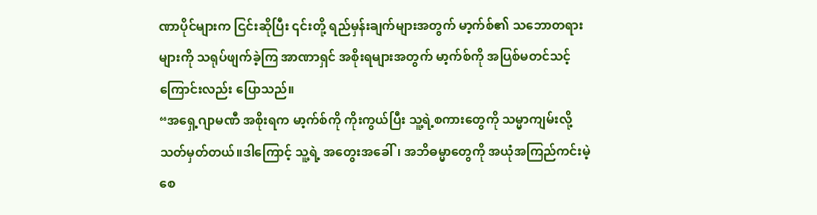ဏာပိုင်များက ငြင်းဆိုပြီး ၎င်းတို့ ရည်မှန်းချက်များအတွက် မာ့က်စ်၏ သဘောတရားများကို သရုပ်ဖျက်ခဲ့ကြ အာဏာရှင် အစိုးရများအတွက် မာ့က်စ်ကို အပြစ်မတင်သင့်ကြောင်းလည်း ပြောသည်။
“အရှေ့ဂျာမဏီ အစိုးရက မာ့က်စ်ကို ကိုးကွယ်ပြီး သူ့ရဲ့စကားတွေကို သမ္မာကျမ်းလို့ သတ်မှတ်တယ်။ဒါကြောင့် သူ့ရဲ့ အတွေးအခေါ်၊ အဘိဓမ္မာတွေကို အယုံအကြည်ကင်းမဲ့စေ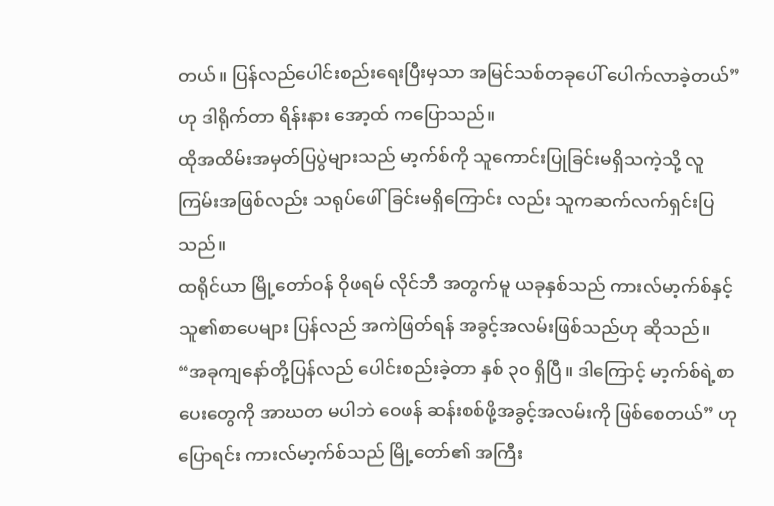တယ်။ ပြန်လည်ပေါင်းစည်းရေးပြီးမှသာ အမြင်သစ်တခုပေါ် ပေါက်လာခဲ့တယ်”ဟု ဒါရိုက်တာ ရိန်းနား အော့ထ် ကပြောသည်။
ထိုအထိမ်းအမှတ်ပြပွဲများသည် မာ့က်စ်ကို သူကောင်းပြုခြင်းမရှိသကဲ့သို့ လူကြမ်းအဖြစ်လည်း သရုပ်ဖေါ်ခြင်းမရှိကြောင်း လည်း သူကဆက်လက်ရှင်းပြသည်။
ထရိုင်ယာ မြို့တော်ဝန် ဝိုဖရမ် လိုင်ဘီ အတွက်မူ ယခုနှစ်သည် ကားလ်မာ့က်စ်နှင့် သူ၏စာပေများ ပြန်လည် အကဲဖြတ်ရန် အခွင့်အလမ်းဖြစ်သည်ဟု ဆိုသည်။
“အခုကျနော်တို့ပြန်လည် ပေါင်းစည်းခဲ့တာ နှစ် ၃၀ ရှိပြီ။ ဒါကြောင့် မာ့က်စ်ရဲ့စာပေးတွေကို အာဃတ မပါဘဲ ဝေဖန် ဆန်းစစ်ဖို့အခွင့်အလမ်းကို ဖြစ်စေတယ်” ဟုပြောရင်း ကားလ်မာ့က်စ်သည် မြို့တော်၏ အကြီး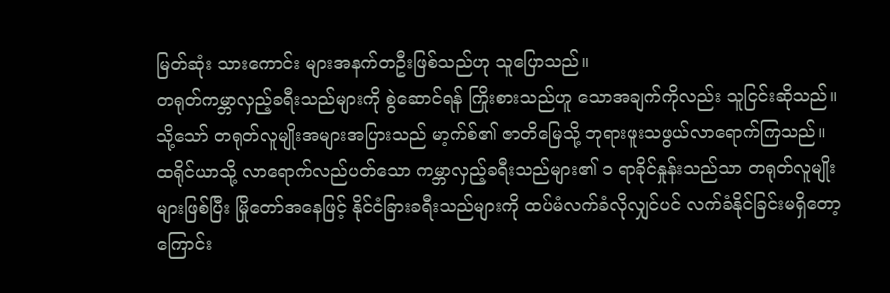မြတ်ဆုံး သားကောင်း များအနက်တဦးဖြစ်သည်ဟု သူပြောသည်။
တရုတ်ကမ္ဘာလှည့်ခရီးသည်များကို စွဲဆောင်ရန် ကြိုးစားသည်ဟူ သောအချက်ကိုလည်း သူငြင်းဆိုသည်။ သို့သော် တရုတ်လူမျိုးအများအပြားသည် မာ့က်စ်၏ ဇာတိမြေသို့ ဘုရားဖူးသဖွယ်လာရောက်ကြသည်။
ထရိုင်ယာသို့ လာရောက်လည်ပတ်သော ကမ္ဘာလှည့်ခရီးသည်များ၏ ၁ ရာခိုင်နှုန်းသည်သာ တရုတ်လူမျိုးများဖြစ်ပြီး မြိုတော်အနေဖြင့် နိုင်ငံခြားခရီးသည်များကို ထပ်မံလက်ခံလိုလျှင်ပင် လက်ခံနိုင်ခြင်းမရှိတော့ကြောင်း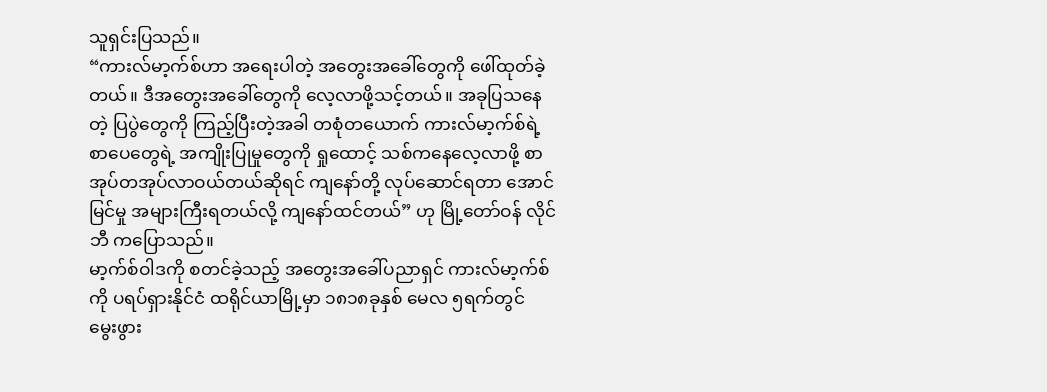သူရှင်းပြသည်။
“ကားလ်မာ့က်စ်ဟာ အရေးပါတဲ့ အတွေးအခေါ်တွေကို ဖေါ်ထုတ်ခဲ့တယ်။ ဒီအတွေးအခေါ်တွေကို လေ့လာဖို့သင့်တယ်။ အခုပြသနေတဲ့ ပြပွဲတွေကို ကြည့်ပြီးတဲ့အခါ တစုံတယောက် ကားလ်မာ့က်စ်ရဲ့ စာပေတွေရဲ့ အကျိုးပြုမှုတွေကို ရှုထောင့် သစ်ကနေလေ့လာဖို့ စာအုပ်တအုပ်လာဝယ်တယ်ဆိုရင် ကျနော်တို့ လုပ်ဆောင်ရတာ အောင်မြင်မှု အများကြီးရတယ်လို့ ကျနော်ထင်တယ်” ဟု မြို့တော်ဝန် လိုင်ဘီ ကပြောသည်။
မာ့က်စ်ဝါဒကို စတင်ခဲ့သည့် အတွေးအခေါ်ပညာရှင် ကားလ်မာ့က်စ်ကို ပရပ်ရှားနိုင်ငံ ထရိုင်ယာမြို့မှာ ၁၈၁၈ခုနှစ် မေလ ၅ရက်တွင် မွေးဖွား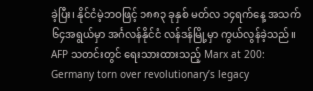ခဲ့ပြီး၊ နိုင်ငံမဲ့ဘဝဖြင့် ၁၈၈၃ ခုနှစ် မတ်လ ၁၄ရက်နေ့ အသက် ၆၄အရွယ်မှာ အင်္ဂလန်နိုင်ငံ လန်ဒန်မြို့မှာ ကွယ်လွန်ခဲ့သည်။
AFP သတင်းတွင် ရေးသားထားသည့် Marx at 200: Germany torn over revolutionary’s legacy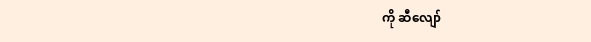ကို ဆီလျော်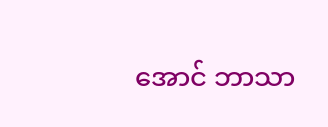အောင် ဘာသာ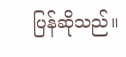ပြန်ဆိုသည်။